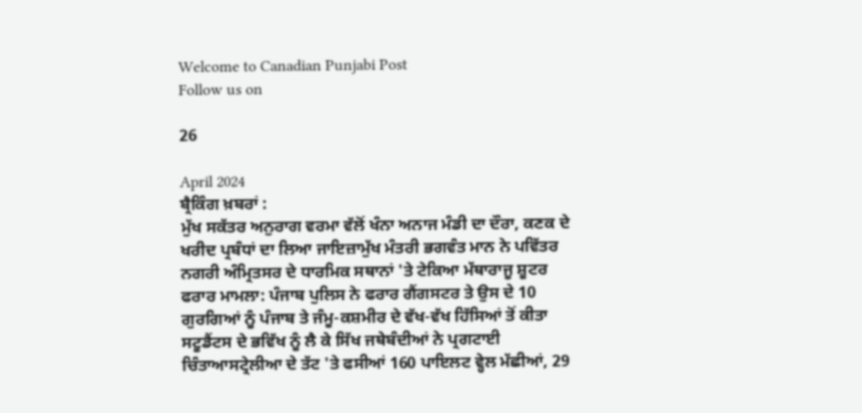Welcome to Canadian Punjabi Post
Follow us on

26

April 2024
ਬ੍ਰੈਕਿੰਗ ਖ਼ਬਰਾਂ :
ਮੁੱਖ ਸਕੱਤਰ ਅਨੁਰਾਗ ਵਰਮਾ ਵੱਲੋਂ ਖੰਨਾ ਅਨਾਜ ਮੰਡੀ ਦਾ ਦੌਰਾ, ਕਣਕ ਦੇ ਖਰੀਦ ਪ੍ਰਬੰਧਾਂ ਦਾ ਲਿਆ ਜਾਇਜ਼ਾਮੁੱਖ ਮੰਤਰੀ ਭਗਵੰਤ ਮਾਨ ਨੇ ਪਵਿੱਤਰ ਨਗਰੀ ਅੰਮ੍ਰਿਤਸਰ ਦੇ ਧਾਰਮਿਕ ਸਥਾਨਾਂ 'ਤੇ ਟੇਕਿਆ ਮੱਥਾਰਾਜੂ ਸ਼ੂਟਰ ਫਰਾਰ ਮਾਮਲਾ: ਪੰਜਾਬ ਪੁਲਿਸ ਨੇ ਫਰਾਰ ਗੈਂਗਸਟਰ ਤੇ ਉਸ ਦੇ 10 ਗੁਰਗਿਆਂ ਨੂੰ ਪੰਜਾਬ ਤੇ ਜੰਮੂ-ਕਸ਼ਮੀਰ ਦੇ ਵੱਖ-ਵੱਖ ਹਿੱਸਿਆਂ ਤੋਂ ਕੀਤਾ ਸਟੂਡੈਂਟਸ ਦੇ ਭਵਿੱਖ ਨੂੰ ਲੈ ਕੇ ਸਿੱਖ ਜਥੇਬੰਦੀਆਂ ਨੇ ਪ੍ਰਗਟਾਈ ਚਿੰਤਾਆਸਟ੍ਰੇਲੀਆ ਦੇ ਤੱਟ 'ਤੇ ਫਸੀਆਂ 160 ਪਾਇਲਟ ਵ੍ਹੇਲ ਮੱਛੀਆਂ, 29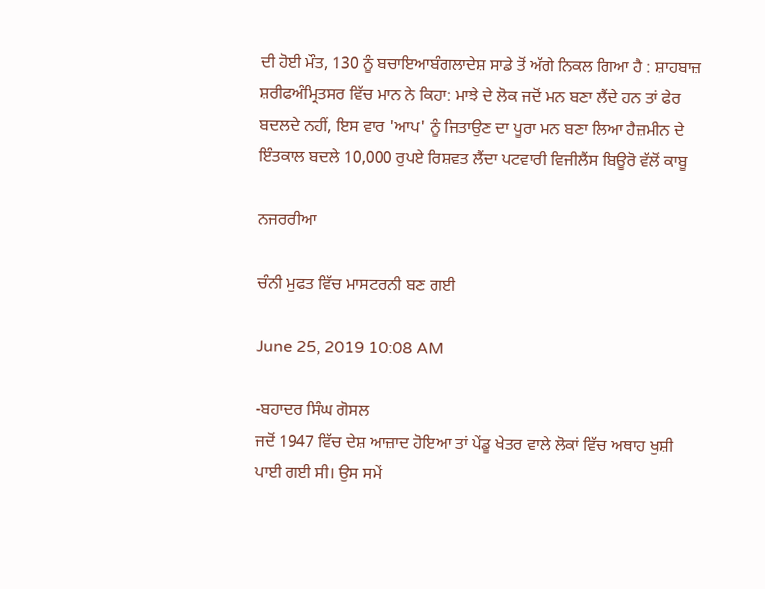ਦੀ ਹੋਈ ਮੌਤ, 130 ਨੂੰ ਬਚਾਇਆਬੰਗਲਾਦੇਸ਼ ਸਾਡੇ ਤੋਂ ਅੱਗੇ ਨਿਕਲ ਗਿਆ ਹੈ : ਸ਼ਾਹਬਾਜ਼ ਸ਼ਰੀਫਅੰਮ੍ਰਿਤਸਰ ਵਿੱਚ ਮਾਨ ਨੇ ਕਿਹਾ: ਮਾਝੇ ਦੇ ਲੋਕ ਜਦੋਂ ਮਨ ਬਣਾ ਲੈਂਦੇ ਹਨ ਤਾਂ ਫੇਰ ਬਦਲਦੇ ਨਹੀਂ, ਇਸ ਵਾਰ 'ਆਪ' ਨੂੰ ਜਿਤਾਉਣ ਦਾ ਪੂਰਾ ਮਨ ਬਣਾ ਲਿਆ ਹੈਜ਼ਮੀਨ ਦੇ ਇੰਤਕਾਲ ਬਦਲੇ 10,000 ਰੁਪਏ ਰਿਸ਼ਵਤ ਲੈਂਦਾ ਪਟਵਾਰੀ ਵਿਜੀਲੈਂਸ ਬਿਊਰੋ ਵੱਲੋਂ ਕਾਬੂ

ਨਜਰਰੀਆ

ਚੰਨੀ ਮੁਫਤ ਵਿੱਚ ਮਾਸਟਰਨੀ ਬਣ ਗਈ

June 25, 2019 10:08 AM

-ਬਹਾਦਰ ਸਿੰਘ ਗੋਸਲ
ਜਦੋਂ 1947 ਵਿੱਚ ਦੇਸ਼ ਆਜ਼ਾਦ ਹੋਇਆ ਤਾਂ ਪੇਂਡੂ ਖੇਤਰ ਵਾਲੇ ਲੋਕਾਂ ਵਿੱਚ ਅਥਾਹ ਖੁਸ਼ੀ ਪਾਈ ਗਈ ਸੀ। ਉਸ ਸਮੇਂ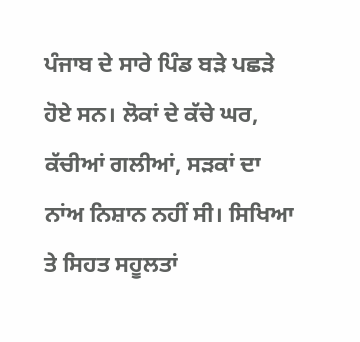ਪੰਜਾਬ ਦੇ ਸਾਰੇ ਪਿੰਡ ਬੜੇ ਪਛੜੇ ਹੋਏ ਸਨ। ਲੋਕਾਂ ਦੇ ਕੱਚੇ ਘਰ, ਕੱਚੀਆਂ ਗਲੀਆਂ, ਸੜਕਾਂ ਦਾ ਨਾਂਅ ਨਿਸ਼ਾਨ ਨਹੀਂ ਸੀ। ਸਿਖਿਆ ਤੇ ਸਿਹਤ ਸਹੂਲਤਾਂ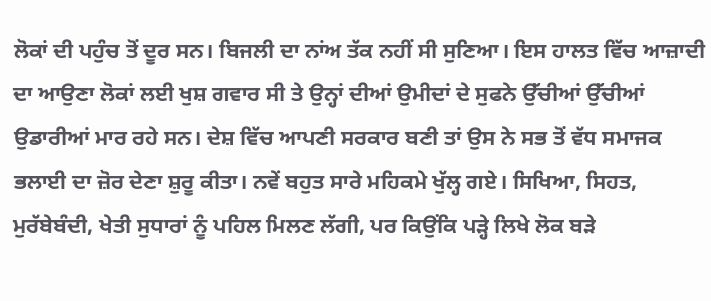ਲੋਕਾਂ ਦੀ ਪਹੁੰਚ ਤੋਂ ਦੂਰ ਸਨ। ਬਿਜਲੀ ਦਾ ਨਾਂਅ ਤੱਕ ਨਹੀਂ ਸੀ ਸੁਣਿਆ। ਇਸ ਹਾਲਤ ਵਿੱਚ ਆਜ਼ਾਦੀ ਦਾ ਆਉਣਾ ਲੋਕਾਂ ਲਈ ਖੁਸ਼ ਗਵਾਰ ਸੀ ਤੇ ਉਨ੍ਹਾਂ ਦੀਆਂ ਉਮੀਦਾਂ ਦੇ ਸੁਫਨੇ ਉੱਚੀਆਂ ਉੱਚੀਆਂ ਉਡਾਰੀਆਂ ਮਾਰ ਰਹੇ ਸਨ। ਦੇਸ਼ ਵਿੱਚ ਆਪਣੀ ਸਰਕਾਰ ਬਣੀ ਤਾਂ ਉਸ ਨੇ ਸਭ ਤੋਂ ਵੱਧ ਸਮਾਜਕ ਭਲਾਈ ਦਾ ਜ਼ੋਰ ਦੇਣਾ ਸ਼ੁਰੂ ਕੀਤਾ। ਨਵੇਂ ਬਹੁਤ ਸਾਰੇ ਮਹਿਕਮੇ ਖੁੱਲ੍ਹ ਗਏ। ਸਿਖਿਆ, ਸਿਹਤ, ਮੁਰੱਬੇਬੰਦੀ, ਖੇਤੀ ਸੁਧਾਰਾਂ ਨੂੰ ਪਹਿਲ ਮਿਲਣ ਲੱਗੀ, ਪਰ ਕਿਉਂਕਿ ਪੜ੍ਹੇ ਲਿਖੇ ਲੋਕ ਬੜੇ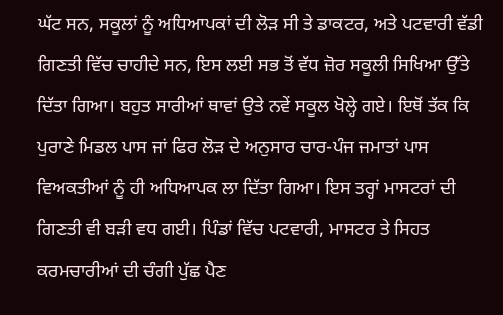ਘੱਟ ਸਨ, ਸਕੂਲਾਂ ਨੂੰ ਅਧਿਆਪਕਾਂ ਦੀ ਲੋੜ ਸੀ ਤੇ ਡਾਕਟਰ, ਅਤੇ ਪਟਵਾਰੀ ਵੱਡੀ ਗਿਣਤੀ ਵਿੱਚ ਚਾਹੀਦੇ ਸਨ, ਇਸ ਲਈ ਸਭ ਤੋਂ ਵੱਧ ਜ਼ੋਰ ਸਕੂਲੀ ਸਿਖਿਆ ਉੱਤੇ ਦਿੱਤਾ ਗਿਆ। ਬਹੁਤ ਸਾਰੀਆਂ ਥਾਵਾਂ ਉਤੇ ਨਵੇਂ ਸਕੂਲ ਖੋਲ੍ਹੇ ਗਏ। ਇਥੋਂ ਤੱਕ ਕਿ ਪੁਰਾਣੇ ਮਿਡਲ ਪਾਸ ਜਾਂ ਫਿਰ ਲੋੜ ਦੇ ਅਨੁਸਾਰ ਚਾਰ-ਪੰਜ ਜਮਾਤਾਂ ਪਾਸ ਵਿਅਕਤੀਆਂ ਨੂੰ ਹੀ ਅਧਿਆਪਕ ਲਾ ਦਿੱਤਾ ਗਿਆ। ਇਸ ਤਰ੍ਹਾਂ ਮਾਸਟਰਾਂ ਦੀ ਗਿਣਤੀ ਵੀ ਬੜੀ ਵਧ ਗਈ। ਪਿੰਡਾਂ ਵਿੱਚ ਪਟਵਾਰੀ, ਮਾਸਟਰ ਤੇ ਸਿਹਤ ਕਰਮਚਾਰੀਆਂ ਦੀ ਚੰਗੀ ਪੁੱਛ ਪੈਣ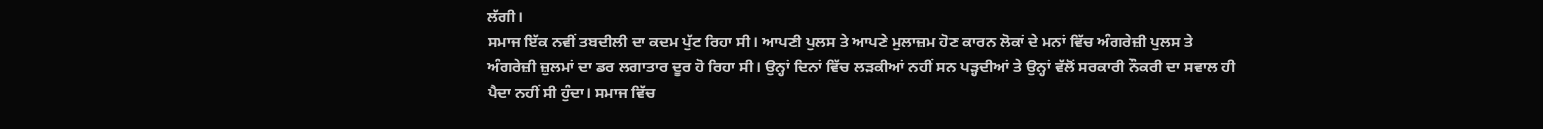ਲੱਗੀ।
ਸਮਾਜ ਇੱਕ ਨਵੀਂ ਤਬਦੀਲੀ ਦਾ ਕਦਮ ਪੁੱਟ ਰਿਹਾ ਸੀ। ਆਪਣੀ ਪੁਲਸ ਤੇ ਆਪਣੇ ਮੁਲਾਜ਼ਮ ਹੋਣ ਕਾਰਨ ਲੋਕਾਂ ਦੇ ਮਨਾਂ ਵਿੱਚ ਅੰਗਰੇਜ਼ੀ ਪੁਲਸ ਤੇ ਅੰਗਰੇਜ਼ੀ ਜ਼ੁਲਮਾਂ ਦਾ ਡਰ ਲਗਾਤਾਰ ਦੂਰ ਹੋ ਰਿਹਾ ਸੀ। ਉਨ੍ਹਾਂ ਦਿਨਾਂ ਵਿੱਚ ਲੜਕੀਆਂ ਨਹੀਂ ਸਨ ਪੜ੍ਹਦੀਆਂ ਤੇ ਉਨ੍ਹਾਂ ਵੱਲੋਂ ਸਰਕਾਰੀ ਨੌਕਰੀ ਦਾ ਸਵਾਲ ਹੀ ਪੈਦਾ ਨਹੀਂ ਸੀ ਹੁੰਦਾ। ਸਮਾਜ ਵਿੱਚ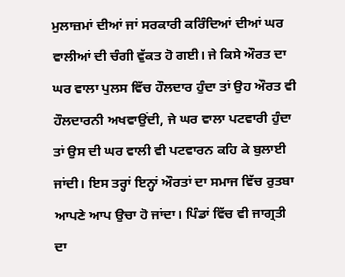ਮੁਲਾਜ਼ਮਾਂ ਦੀਆਂ ਜਾਂ ਸਰਕਾਰੀ ਕਰਿੰਦਿਆਂ ਦੀਆਂ ਘਰ ਵਾਲੀਆਂ ਦੀ ਚੰਗੀ ਵੁੱਕਤ ਹੋ ਗਈ। ਜੇ ਕਿਸੇ ਔਰਤ ਦਾ ਘਰ ਵਾਲਾ ਪੁਲਸ ਵਿੱਚ ਹੌਲਦਾਰ ਹੁੰਦਾ ਤਾਂ ਉਹ ਔਰਤ ਵੀ ਹੌਲਦਾਰਨੀ ਅਖਵਾਉਂਦੀ, ਜੇ ਘਰ ਵਾਲਾ ਪਟਵਾਰੀ ਹੁੰਦਾ ਤਾਂ ਉਸ ਦੀ ਘਰ ਵਾਲੀ ਵੀ ਪਟਵਾਰਨ ਕਹਿ ਕੇ ਬੁਲਾਈ ਜਾਂਦੀ। ਇਸ ਤਰ੍ਹਾਂ ਇਨ੍ਹਾਂ ਔਰਤਾਂ ਦਾ ਸਮਾਜ ਵਿੱਚ ਰੁਤਬਾ ਆਪਣੇ ਆਪ ਉਚਾ ਹੋ ਜਾਂਦਾ। ਪਿੰਡਾਂ ਵਿੱਚ ਵੀ ਜਾਗ੍ਰਤੀ ਦਾ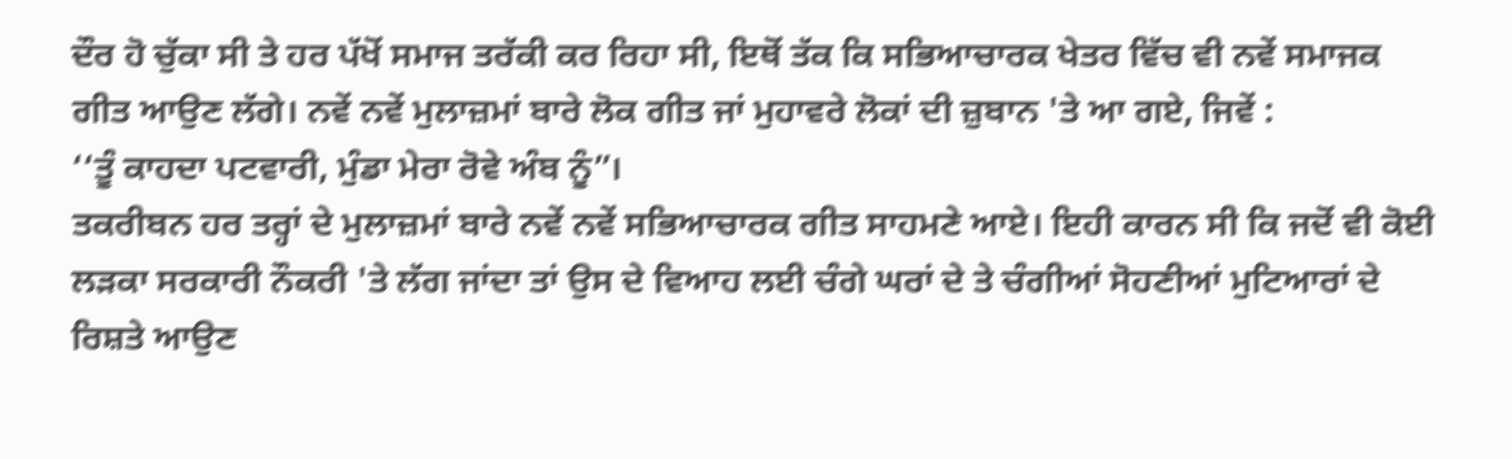ਦੌਰ ਹੋ ਚੁੱਕਾ ਸੀ ਤੇ ਹਰ ਪੱਖੋਂ ਸਮਾਜ ਤਰੱਕੀ ਕਰ ਰਿਹਾ ਸੀ, ਇਥੋਂ ਤੱਕ ਕਿ ਸਭਿਆਚਾਰਕ ਖੇਤਰ ਵਿੱਚ ਵੀ ਨਵੇਂ ਸਮਾਜਕ ਗੀਤ ਆਉਣ ਲੱਗੇ। ਨਵੇਂ ਨਵੇਂ ਮੁਲਾਜ਼ਮਾਂ ਬਾਰੇ ਲੋਕ ਗੀਤ ਜਾਂ ਮੁਹਾਵਰੇ ਲੋਕਾਂ ਦੀ ਜ਼ੁਬਾਨ 'ਤੇ ਆ ਗਏ, ਜਿਵੇਂ :
‘‘ਤੂੰ ਕਾਹਦਾ ਪਟਵਾਰੀ, ਮੁੰਡਾ ਮੇਰਾ ਰੋਵੇ ਅੰਬ ਨੂੰ”।
ਤਕਰੀਬਨ ਹਰ ਤਰ੍ਹਾਂ ਦੇ ਮੁਲਾਜ਼ਮਾਂ ਬਾਰੇ ਨਵੇਂ ਨਵੇਂ ਸਭਿਆਚਾਰਕ ਗੀਤ ਸਾਹਮਣੇ ਆਏ। ਇਹੀ ਕਾਰਨ ਸੀ ਕਿ ਜਦੋਂ ਵੀ ਕੋਈ ਲੜਕਾ ਸਰਕਾਰੀ ਨੌਕਰੀ 'ਤੇ ਲੱਗ ਜਾਂਦਾ ਤਾਂ ਉਸ ਦੇ ਵਿਆਹ ਲਈ ਚੰਗੇ ਘਰਾਂ ਦੇ ਤੇ ਚੰਗੀਆਂ ਸੋਹਣੀਆਂ ਮੁਟਿਆਰਾਂ ਦੇ ਰਿਸ਼ਤੇ ਆਉਣ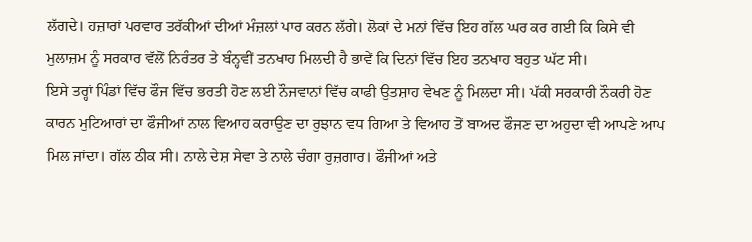ਲੱਗਦੇ। ਹਜ਼ਾਰਾਂ ਪਰਵਾਰ ਤਰੱਕੀਆਂ ਦੀਆਂ ਮੰਜ਼ਲਾਂ ਪਾਰ ਕਰਨ ਲੱਗੇ। ਲੋਕਾਂ ਦੇ ਮਨਾਂ ਵਿੱਚ ਇਹ ਗੱਲ ਘਰ ਕਰ ਗਈ ਕਿ ਕਿਸੇ ਵੀ ਮੁਲਾਜ਼ਮ ਨੂੰ ਸਰਕਾਰ ਵੱਲੋਂ ਨਿਰੰਤਰ ਤੇ ਬੰਨ੍ਹਵੀਂ ਤਨਖਾਹ ਮਿਲਦੀ ਹੈ ਭਾਵੇਂ ਕਿ ਦਿਨਾਂ ਵਿੱਚ ਇਹ ਤਨਖਾਹ ਬਹੁਤ ਘੱਟ ਸੀ।
ਇਸੇ ਤਰ੍ਹਾਂ ਪਿੰਡਾਂ ਵਿੱਚ ਫੌਜ ਵਿੱਚ ਭਰਤੀ ਹੋਣ ਲਈ ਨੌਜਵਾਨਾਂ ਵਿੱਚ ਕਾਫੀ ਉਤਸ਼ਾਹ ਵੇਖਣ ਨੂੰ ਮਿਲਦਾ ਸੀ। ਪੱਕੀ ਸਰਕਾਰੀ ਨੌਕਰੀ ਹੋਣ ਕਾਰਨ ਮੁਟਿਆਰਾਂ ਦਾ ਫੌਜੀਆਂ ਨਾਲ ਵਿਆਹ ਕਰਾਉਣ ਦਾ ਰੁਝਾਨ ਵਧ ਗਿਆ ਤੇ ਵਿਆਹ ਤੋਂ ਬਾਅਦ ਫੌਜਣ ਦਾ ਅਹੁਦਾ ਵੀ ਆਪਣੇ ਆਪ ਮਿਲ ਜਾਂਦਾ। ਗੱਲ ਠੀਕ ਸੀ। ਨਾਲੇ ਦੇਸ਼ ਸੇਵਾ ਤੇ ਨਾਲੇ ਚੰਗਾ ਰੁਜ਼ਗਾਰ। ਫੌਜੀਆਂ ਅਤੇ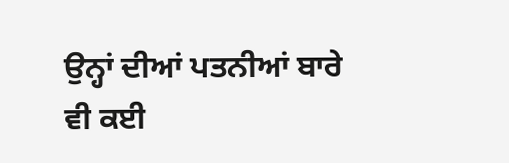ਉਨ੍ਹਾਂ ਦੀਆਂ ਪਤਨੀਆਂ ਬਾਰੇ ਵੀ ਕਈ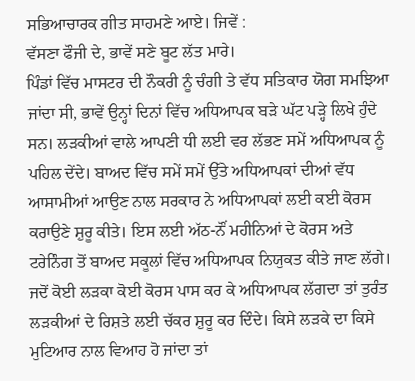ਸਭਿਆਚਾਰਕ ਗੀਤ ਸਾਹਮਣੇ ਆਏ। ਜਿਵੇਂ :
ਵੱਸਣਾ ਫੌਜੀ ਦੇ, ਭਾਵੇਂ ਸਣੇ ਬੂਟ ਲੱਤ ਮਾਰੇ।
ਪਿੰਡਾਂ ਵਿੱਚ ਮਾਸਟਰ ਦੀ ਨੌਕਰੀ ਨੂੰ ਚੰਗੀ ਤੇ ਵੱਧ ਸਤਿਕਾਰ ਯੋਗ ਸਮਝਿਆ ਜਾਂਦਾ ਸੀ, ਭਾਵੇਂ ਉਨ੍ਹਾਂ ਦਿਨਾਂ ਵਿੱਚ ਅਧਿਆਪਕ ਬੜੇ ਘੱਟ ਪੜ੍ਹੇ ਲਿਖੇ ਹੁੰਦੇ ਸਨ। ਲੜਕੀਆਂ ਵਾਲੇ ਆਪਣੀ ਧੀ ਲਈ ਵਰ ਲੱਭਣ ਸਮੇਂ ਅਧਿਆਪਕ ਨੂੰ ਪਹਿਲ ਦੇਂਦੇ। ਬਾਅਦ ਵਿੱਚ ਸਮੇਂ ਸਮੇਂ ਉੱਤੇ ਅਧਿਆਪਕਾਂ ਦੀਆਂ ਵੱਧ ਆਸਾਮੀਆਂ ਆਉਣ ਨਾਲ ਸਰਕਾਰ ਨੇ ਅਧਿਆਪਕਾਂ ਲਈ ਕਈ ਕੋਰਸ ਕਰਾਉਣੇ ਸ਼ੁਰੂ ਕੀਤੇ। ਇਸ ਲਈ ਅੱਠ-ਨੌਂ ਮਹੀਨਿਆਂ ਦੇ ਕੋਰਸ ਅਤੇ ਟਰੇਨਿੰਗ ਤੋਂ ਬਾਅਦ ਸਕੂਲਾਂ ਵਿੱਚ ਅਧਿਆਪਕ ਨਿਯੁਕਤ ਕੀਤੇ ਜਾਣ ਲੱਗੇ। ਜਦੋਂ ਕੋਈ ਲੜਕਾ ਕੋਈ ਕੋਰਸ ਪਾਸ ਕਰ ਕੇ ਅਧਿਆਪਕ ਲੱਗਦਾ ਤਾਂ ਤੁਰੰਤ ਲੜਕੀਆਂ ਦੇ ਰਿਸ਼ਤੇ ਲਈ ਚੱਕਰ ਸ਼ੁਰੂ ਕਰ ਦਿੰਦੇ। ਕਿਸੇ ਲੜਕੇ ਦਾ ਕਿਸੇ ਮੁਟਿਆਰ ਨਾਲ ਵਿਆਹ ਹੋ ਜਾਂਦਾ ਤਾਂ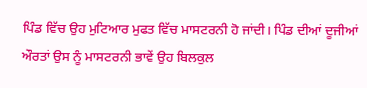ਪਿੰਡ ਵਿੱਚ ਉਹ ਮੁਟਿਆਰ ਮੁਫਤ ਵਿੱਚ ਮਾਸਟਰਨੀ ਹੋ ਜਾਂਦੀ। ਪਿੰਡ ਦੀਆਂ ਦੂਜੀਆਂ ਔਰਤਾਂ ਉਸ ਨੂੰ ਮਾਸਟਰਨੀ ਭਾਵੇਂ ਉਹ ਬਿਲਕੁਲ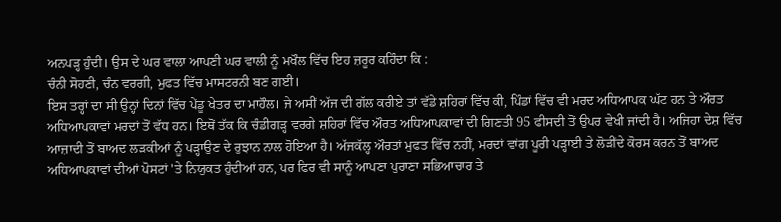ਅਨਪੜ੍ਹ ਹੁੰਦੀ। ਉਸ ਦੇ ਘਰ ਵਾਲਾ ਆਪਣੀ ਘਰ ਵਾਲੀ ਨੂੰ ਮਖੌਲ ਵਿੱਚ ਇਹ ਜ਼ਰੂਰ ਕਹਿੰਦਾ ਕਿ :
ਚੰਨੀ ਸੋਹਣੀ, ਚੰਨ ਵਰਗੀ, ਮੁਫਤ ਵਿੱਚ ਮਾਸਟਰਨੀ ਬਣ ਗਈ।
ਇਸ ਤਰ੍ਹਾਂ ਦਾ ਸੀ ਉਨ੍ਹਾਂ ਦਿਨਾਂ ਵਿੱਚ ਪੇਂਡੂ ਖੇਤਰ ਦਾ ਮਾਹੌਲ। ਜੇ ਅਸੀਂ ਅੱਜ ਦੀ ਗੱਲ ਕਰੀਏ ਤਾਂ ਵੱਡੇ ਸ਼ਹਿਰਾਂ ਵਿੱਚ ਕੀ, ਪਿੰਡਾਂ ਵਿੱਚ ਵੀ ਮਰਦ ਅਧਿਆਪਕ ਘੱਟ ਹਨ ਤੇ ਔਰਤ ਅਧਿਆਪਕਾਵਾਂ ਮਰਦਾਂ ਤੋਂ ਵੱਧ ਹਨ। ਇਥੋਂ ਤੱਕ ਕਿ ਚੰਡੀਗੜ੍ਹ ਵਰਗੇ ਸ਼ਹਿਰਾਂ ਵਿੱਚ ਔਰਤ ਅਧਿਆਪਕਾਵਾਂ ਦੀ ਗਿਣਤੀ 95 ਫੀਸਦੀ ਤੋਂ ਉਪਰ ਵੇਖੀ ਜਾਂਦੀ ਹੈ। ਅਜਿਹਾ ਦੇਸ਼ ਵਿੱਚ ਆਜ਼ਾਦੀ ਤੋਂ ਬਾਅਦ ਲੜਕੀਆਂ ਨੂੰ ਪੜ੍ਹਾਉਣ ਦੇ ਰੁਝਾਨ ਨਾਲ ਹੋਇਆ ਹੈ। ਅੱਜਕੱਲ੍ਹ ਔਰਤਾਂ ਮੁਫਤ ਵਿੱਚ ਨਹੀਂ, ਮਰਦਾਂ ਵਾਂਗ ਪੂਰੀ ਪੜ੍ਹਾਈ ਤੇ ਲੋੜੀਂਦੇ ਕੋਰਸ ਕਰਨ ਤੋਂ ਬਾਅਦ ਅਧਿਆਪਕਾਵਾਂ ਦੀਆਂ ਪੋਸਟਾਂ 'ਤੇ ਨਿਯੁਕਤ ਹੁੰਦੀਆਂ ਹਨ, ਪਰ ਫਿਰ ਵੀ ਸਾਨੂੰ ਆਪਣਾ ਪੁਰਾਣਾ ਸਭਿਆਚਾਰ ਤੇ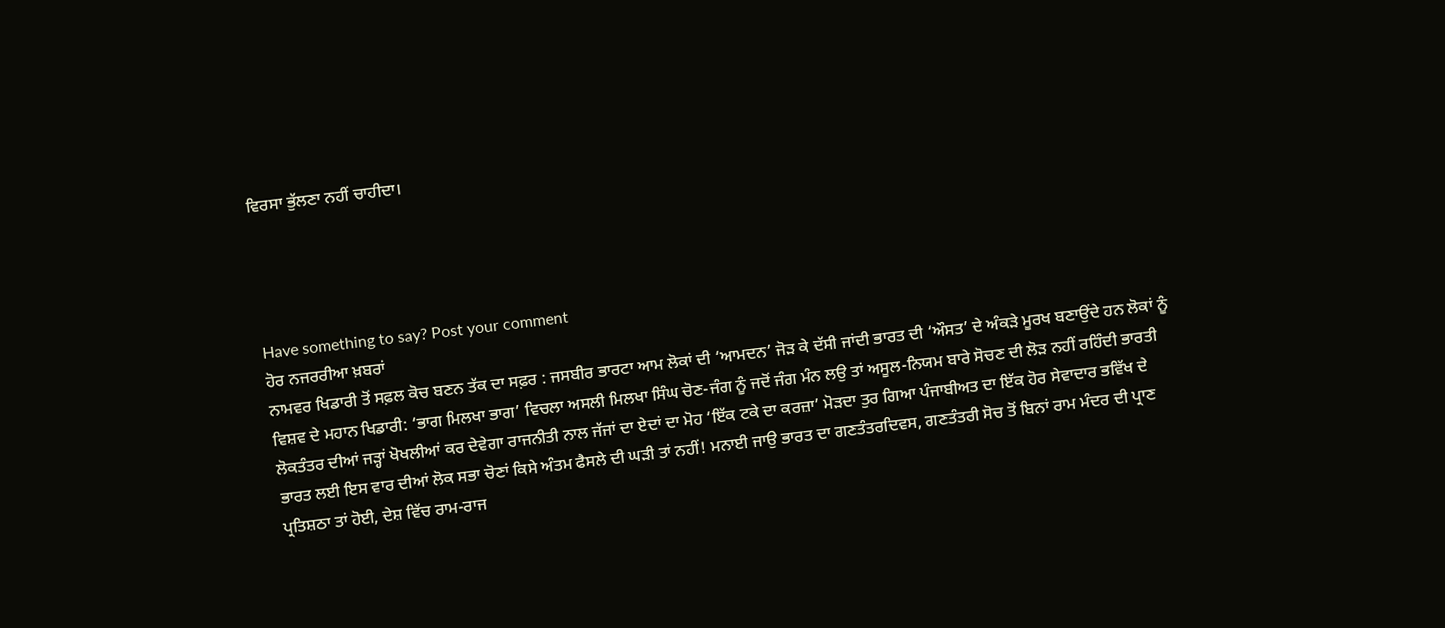ਵਿਰਸਾ ਭੁੱਲਣਾ ਨਹੀਂ ਚਾਹੀਦਾ।




Have something to say? Post your comment
ਹੋਰ ਨਜਰਰੀਆ ਖ਼ਬਰਾਂ
ਨਾਮਵਰ ਖਿਡਾਰੀ ਤੋਂ ਸਫ਼ਲ ਕੋਚ ਬਣਨ ਤੱਕ ਦਾ ਸਫ਼ਰ : ਜਸਬੀਰ ਭਾਰਟਾ ਆਮ ਲੋਕਾਂ ਦੀ ‘ਆਮਦਨ’ ਜੋੜ ਕੇ ਦੱਸੀ ਜਾਂਦੀ ਭਾਰਤ ਦੀ ‘ਔਸਤ’ ਦੇ ਅੰਕੜੇ ਮੂਰਖ ਬਣਾਉਂਦੇ ਹਨ ਲੋਕਾਂ ਨੂੰ ਵਿਸ਼ਵ ਦੇ ਮਹਾਨ ਖਿਡਾਰੀ: ‘ਭਾਗ ਮਿਲਖਾ ਭਾਗ’ ਵਿਚਲਾ ਅਸਲੀ ਮਿਲਖਾ ਸਿੰਘ ਚੋਣ-ਜੰਗ ਨੂੰ ਜਦੋਂ ਜੰਗ ਮੰਨ ਲਉ ਤਾਂ ਅਸੂਲ-ਨਿਯਮ ਬਾਰੇ ਸੋਚਣ ਦੀ ਲੋੜ ਨਹੀਂ ਰਹਿੰਦੀ ਭਾਰਤੀ ਲੋਕਤੰਤਰ ਦੀਆਂ ਜੜ੍ਹਾਂ ਖੋਖਲੀਆਂ ਕਰ ਦੇਵੇਗਾ ਰਾਜਨੀਤੀ ਨਾਲ ਜੱਜਾਂ ਦਾ ਏਦਾਂ ਦਾ ਮੋਹ ‘ਇੱਕ ਟਕੇ ਦਾ ਕਰਜ਼ਾ’ ਮੋੜਦਾ ਤੁਰ ਗਿਆ ਪੰਜਾਬੀਅਤ ਦਾ ਇੱਕ ਹੋਰ ਸੇਵਾਦਾਰ ਭਵਿੱਖ ਦੇ ਭਾਰਤ ਲਈ ਇਸ ਵਾਰ ਦੀਆਂ ਲੋਕ ਸਭਾ ਚੋਣਾਂ ਕਿਸੇ ਅੰਤਮ ਫੈਸਲੇ ਦੀ ਘੜੀ ਤਾਂ ਨਹੀਂ! ਮਨਾਈ ਜਾਉ ਭਾਰਤ ਦਾ ਗਣਤੰਤਰਦਿਵਸ, ਗਣਤੰਤਰੀ ਸੋਚ ਤੋਂ ਬਿਨਾਂ ਰਾਮ ਮੰਦਰ ਦੀ ਪ੍ਰਾਣ ਪ੍ਰਤਿਸ਼ਠਾ ਤਾਂ ਹੋਈ, ਦੇਸ਼ ਵਿੱਚ ਰਾਮ-ਰਾਜ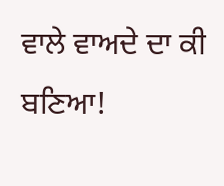ਵਾਲੇ ਵਾਅਦੇ ਦਾ ਕੀ ਬਣਿਆ!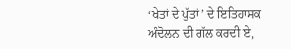‘ਖੇਤਾਂ ਦੇ ਪੁੱਤਾਂ’ ਦੇ ਇਤਿਹਾਸਕ ਅੰਦੋਲਨ ਦੀ ਗੱਲ ਕਰਦੀ ਏ,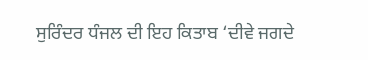ਸੁਰਿੰਦਰ ਧੰਜਲ ਦੀ ਇਹ ਕਿਤਾਬ ‘ਦੀਵੇ ਜਗਦੇ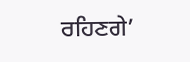ਰਹਿਣਗੇ’